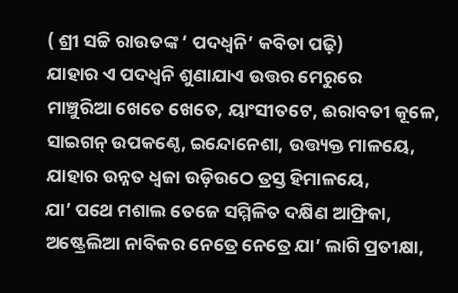( ଶ୍ରୀ ସଚ୍ଚି ରାଉତଙ୍କ ‘ ପଦଧ୍ବନି’ କବିତା ପଢ଼ି)
ଯାହାର ଏ ପଦଧ୍ବନି ଶୁଣାଯାଏ ଉତ୍ତର ମେରୁରେ
ମାଞ୍ଚୁରିଆ ଖେତେ ଖେତେ, ୟାଂସୀତଟେ, ଈରାବତୀ କୂଳେ,
ସାଇଗନ୍ ଉପକଣ୍ଠେ, ଇନ୍ଦୋନେଶା, ଉତ୍ତ୍ୟକ୍ତ ମାଳୟେ,
ଯାହାର ଉନ୍ନତ ଧ୍ବଜା ଉଡ଼ିଉଠେ ତ୍ରସ୍ତ ହିମାଳୟେ,
ଯା’ ପଥେ ମଶାଲ ତେଜେ ସମ୍ମିଳିତ ଦକ୍ଷିଣ ଆଫ୍ରିକା,
ଅଷ୍ଟ୍ରେଲିଆ ନାବିକର ନେତ୍ରେ ନେତ୍ରେ ଯା’ ଲାଗି ପ୍ରତୀକ୍ଷା,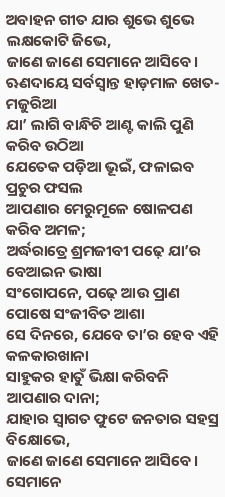ଅବାହନ ଗୀତ ଯାର ଶୁଭେ ଶୁଭେ ଲକ୍ଷକୋଟି ଜିଭେ,
ଜାଣେ ଜାଣେ ସେମାନେ ଆସିବେ।
ଋଣଦାୟେ ସର୍ବସ୍ବାନ୍ତ ହାଡ଼ମାଳ ଖେତ-ମଜୁରିଆ
ଯା’ ଲାଗି ବାନ୍ଧିଚି ଆଣ୍ଟ କାଲି ପୁଣି କରିବ ଉଠିଆ
ଯେତେକ ପଡ଼ିଆ ଭୂଇଁ, ଫଳାଇବ ପ୍ରଚୁର ଫସଲ
ଆପଣାର ମେରୁମୂଳେ ଷୋଳପଣ କରିବ ଅମଳ;
ଅର୍ଦ୍ଧରାତ୍ରେ ଶ୍ରମଜୀବୀ ପଢ଼େ ଯା’ର ବେଆଇନ ଭାଷା
ସଂଗୋପନେ, ପଢ଼େ ଆଉ ପ୍ରାଣ ପୋଷେ ସଂଜୀବିତ ଆଶା
ସେ ଦିନରେ, ଯେବେ ତା’ର ହେବ ଏହି କଳକାରଖାନା
ସାହୁକର ହାତୁଁ ଭିକ୍ଷା କରିବନି ଆପଣାର ଦାନା;
ଯାହାର ସ୍ବାଗତ ଫୁଟେ ଜନତାର ସହସ୍ର ବିକ୍ଷୋଭେ,
ଜାଣେ ଜାଣେ ସେମାନେ ଆସିବେ।
ସେମାନେ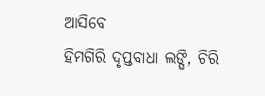ଆସିବେ
ହିମଗିରି ଦୃପ୍ତବାଧା ଲଙ୍ଘି, ଚିରି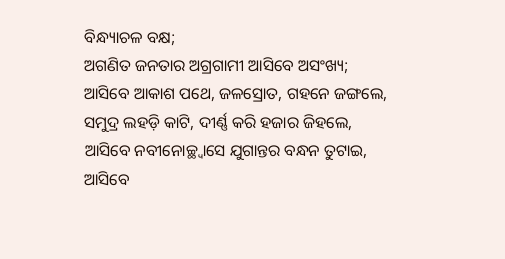ବିନ୍ଧ୍ୟାଚଳ ବକ୍ଷ;
ଅଗଣିତ ଜନତାର ଅଗ୍ରଗାମୀ ଆସିବେ ଅସଂଖ୍ୟ;
ଆସିବେ ଆକାଶ ପଥେ, ଜଳସ୍ରୋତ, ଗହନେ ଜଙ୍ଗଲେ,
ସମୁଦ୍ର ଲହଡ଼ି କାଟି, ଦୀର୍ଣ୍ଣ କରି ହଜାର ଜିହଲେ,
ଆସିବେ ନବୀନୋଚ୍ଛ୍ବାସେ ଯୁଗାନ୍ତର ବନ୍ଧନ ତୁଟାଇ,
ଆସିବେ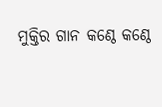ମୁକ୍ତିର ଗାନ କଣ୍ଠେ କଣ୍ଠେ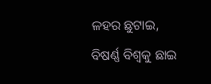ଳହର ଛୁଟାଇ,
ବିଷର୍ଣ୍ଣ ବିଶ୍ବକୁ ଛାଇ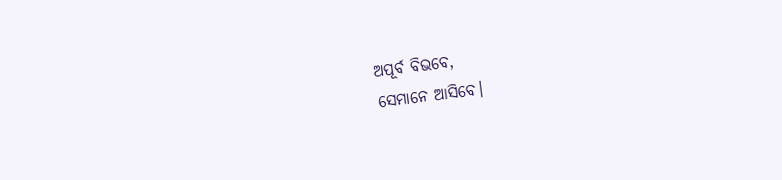ଅପୂର୍ବ ବିଭବେ,
ସେମାନେ ଆସିବେ।